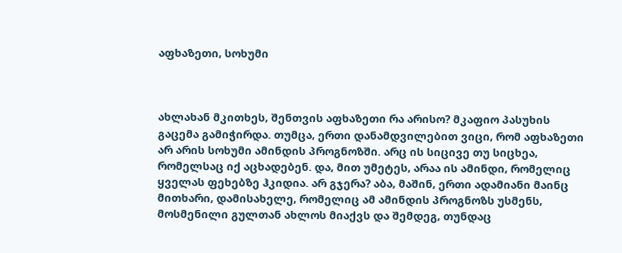აფხაზეთი, სოხუმი



ახლახან მკითხეს, შენთვის აფხაზეთი რა არისო? მკაფიო პასუხის გაცემა გამიჭირდა. თუმცა, ერთი დანამდვილებით ვიცი, რომ აფხაზეთი არ არის სოხუმი ამინდის პროგნოზში. არც ის სიცივე თუ სიცხეა, რომელსაც იქ აცხადებენ. და, მით უმეტეს, არაა ის ამინდი, რომელიც ყველას ფეხებზე ჰკიდია. არ გჯერა? აბა, მაშინ, ერთი ადამიანი მაინც მითხარი, დამისახელე, რომელიც ამ ამინდის პროგნოზს უსმენს, მოსმენილი გულთან ახლოს მიაქვს და შემდეგ, თუნდაც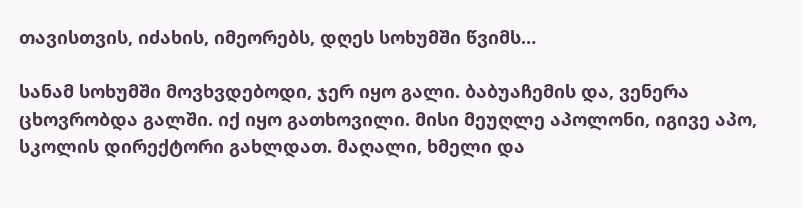თავისთვის, იძახის, იმეორებს, დღეს სოხუმში წვიმს…

სანამ სოხუმში მოვხვდებოდი, ჯერ იყო გალი. ბაბუაჩემის და, ვენერა ცხოვრობდა გალში. იქ იყო გათხოვილი. მისი მეუღლე აპოლონი, იგივე აპო, სკოლის დირექტორი გახლდათ. მაღალი, ხმელი და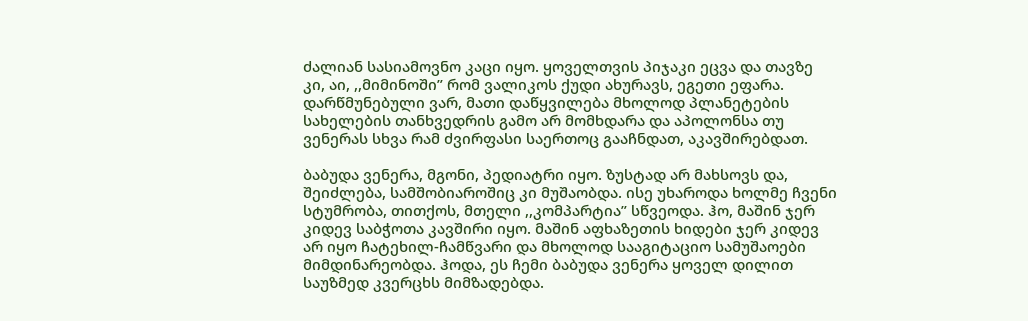ძალიან სასიამოვნო კაცი იყო. ყოველთვის პიჯაკი ეცვა და თავზე კი, აი, ,,მიმინოში” რომ ვალიკოს ქუდი ახურავს, ეგეთი ეფარა. დარწმუნებული ვარ, მათი დაწყვილება მხოლოდ პლანეტების სახელების თანხვედრის გამო არ მომხდარა და აპოლონსა თუ ვენერას სხვა რამ ძვირფასი საერთოც გააჩნდათ, აკავშირებდათ.

ბაბუდა ვენერა, მგონი, პედიატრი იყო. ზუსტად არ მახსოვს და, შეიძლება, სამშობიაროშიც კი მუშაობდა. ისე უხაროდა ხოლმე ჩვენი სტუმრობა, თითქოს, მთელი ,,კომპარტია” სწვეოდა. ჰო, მაშინ ჯერ კიდევ საბჭოთა კავშირი იყო. მაშინ აფხაზეთის ხიდები ჯერ კიდევ არ იყო ჩატეხილ-ჩამწვარი და მხოლოდ სააგიტაციო სამუშაოები მიმდინარეობდა. ჰოდა, ეს ჩემი ბაბუდა ვენერა ყოველ დილით საუზმედ კვერცხს მიმზადებდა.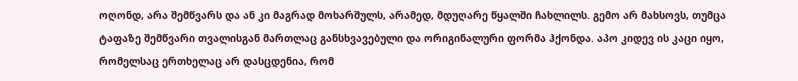ოღონდ, არა შემწვარს და ან კი მაგრად მოხარშულს, არამედ, მდუღარე წყალში ჩახლილს. გემო არ მახსოვს, თუმცა ტაფაზე შემწვარი თვალისგან მართლაც განსხვავებული და ორიგინალური ფორმა ჰქონდა. აპო კიდევ ის კაცი იყო, რომელსაც ერთხელაც არ დასცდენია, რომ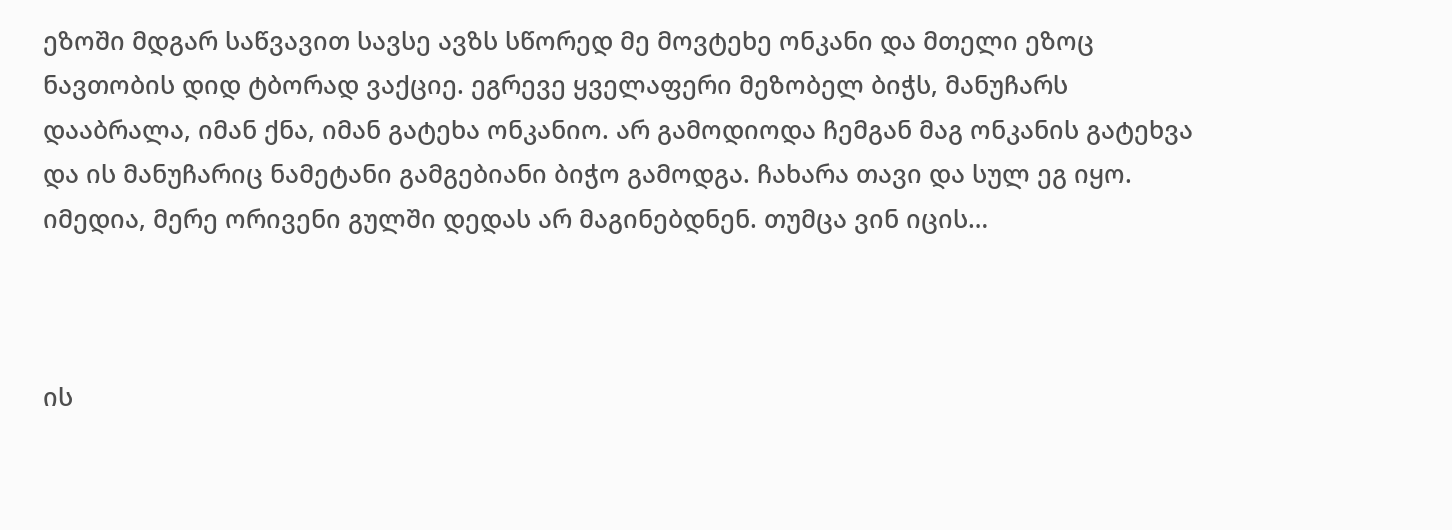ეზოში მდგარ საწვავით სავსე ავზს სწორედ მე მოვტეხე ონკანი და მთელი ეზოც ნავთობის დიდ ტბორად ვაქციე. ეგრევე ყველაფერი მეზობელ ბიჭს, მანუჩარს დააბრალა, იმან ქნა, იმან გატეხა ონკანიო. არ გამოდიოდა ჩემგან მაგ ონკანის გატეხვა და ის მანუჩარიც ნამეტანი გამგებიანი ბიჭო გამოდგა. ჩახარა თავი და სულ ეგ იყო. იმედია, მერე ორივენი გულში დედას არ მაგინებდნენ. თუმცა ვინ იცის…



ის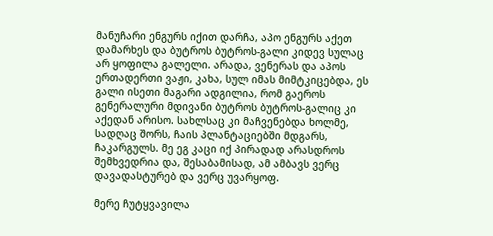მანუჩარი ენგურს იქით დარჩა, აპო ენგურს აქეთ დამარხეს და ბუტროს ბუტროს-გალი კიდევ სულაც არ ყოფილა გალელი. არადა, ვენერას და აპოს ერთადერთი ვაჟი, კახა, სულ იმას მიმტკიცებდა, ეს გალი ისეთი მაგარი ადგილია, რომ გაეროს გენერალური მდივანი ბუტროს ბუტროს-გალიც კი აქედან არისო. სახლსაც კი მაჩვენებდა ხოლმე, სადღაც შორს, ჩაის პლანტაციებში მდგარს, ჩაკარგულს. მე ეგ კაცი იქ პირადად არასდროს შემხვედრია და, შესაბამისად, ამ ამბავს ვერც დავადასტურებ და ვერც უვარყოფ.

მერე ჩუტყვავილა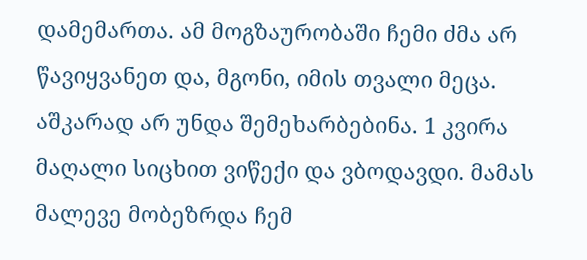დამემართა. ამ მოგზაურობაში ჩემი ძმა არ წავიყვანეთ და, მგონი, იმის თვალი მეცა. აშკარად არ უნდა შემეხარბებინა. 1 კვირა მაღალი სიცხით ვიწექი და ვბოდავდი. მამას მალევე მობეზრდა ჩემ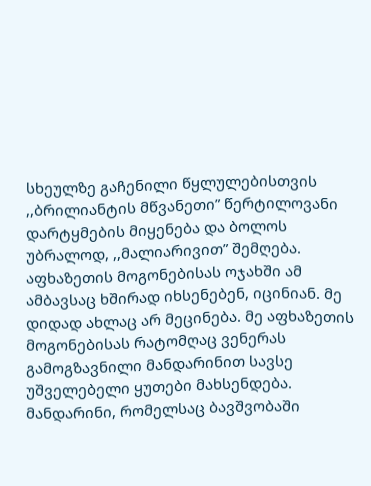სხეულზე გაჩენილი წყლულებისთვის ,,ბრილიანტის მწვანეთი” წერტილოვანი დარტყმების მიყენება და ბოლოს უბრალოდ, ,,მალიარივით” შემღება. აფხაზეთის მოგონებისას ოჯახში ამ ამბავსაც ხშირად იხსენებენ, იცინიან. მე დიდად ახლაც არ მეცინება. მე აფხაზეთის მოგონებისას რატომღაც ვენერას გამოგზავნილი მანდარინით სავსე უშველებელი ყუთები მახსენდება. მანდარინი, რომელსაც ბავშვობაში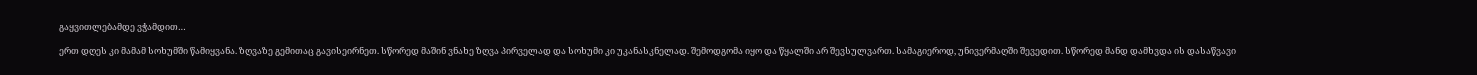გაყვითლებამდე ვჭამდით…

ერთ დღეს კი მამამ სოხუმში წამიყვანა. ზღვაზე გემითაც გავისეირნეთ. სწორედ მაშინ ვნახე ზღვა პირველად და სოხუმი კი უკანასკნელად. შემოდგომა იყო და წყალში არ შევსულვართ. სამაგიეროდ, უნივერმაღში შევედით. სწორედ მანდ დამხვდა ის დასაწვავი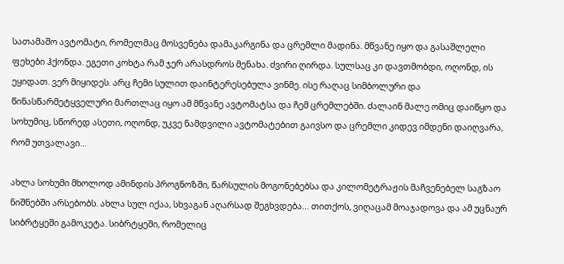სათამაშო ავტომატი, რომელმაც მოსვენება დამაკარგინა და ცრემლი მადინა. მწვანე იყო და გასაშლელი ფეხები ჰქონდა. ეგეთი კოხტა რამ ჯერ არასდროს მენახა. ძვირი ღირდა. სულსაც კი დავთმობდი, ოღონდ, ის ეყიდათ. ვერ მიყიდეს. არც ჩემი სულით დაინტერესებულა ვინმე. ისე რაღაც სიმბოლური და წინასწარმეტყველური მართლაც იყო ამ მწვანე ავტომატსა და ჩემ ცრემლებში. ძალაინ მალე ომიც დაიწყო და სოხუმიც, სწორედ ასეთი, ოღონდ, უკვე ნამდვილი ავტომატებით გაივსო და ცრემლი კიდევ იმდენი დაიღვარა, რომ უთვალავი…

ახლა სოხუმი მხოლოდ ამინდის პროგნოზში, წარსულის მოგონებებსა და კილომეტრაჟის მაჩვენებელ საგზაო ნიშნებში არსებობს. ახლა სულ იქაა, სხვაგან აღარსად შეგხვდება… თითქოს, ვიღაცამ მოაჯადოვა და ამ უცნაურ სიბრტყეში გამოკეტა. სიბრტყეში, რომელიც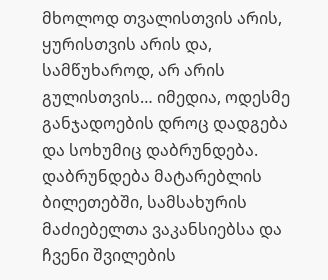მხოლოდ თვალისთვის არის, ყურისთვის არის და, სამწუხაროდ, არ არის გულისთვის… იმედია, ოდესმე განჯადოების დროც დადგება და სოხუმიც დაბრუნდება. დაბრუნდება მატარებლის ბილეთებში, სამსახურის მაძიებელთა ვაკანსიებსა და ჩვენი შვილების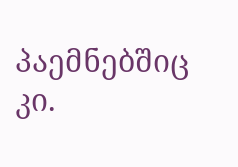პაემნებშიც კი.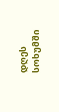დღეს სოხუმში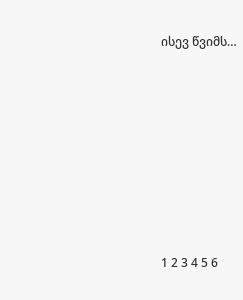ისევ წვიმს…









1 2 3 4 5 6